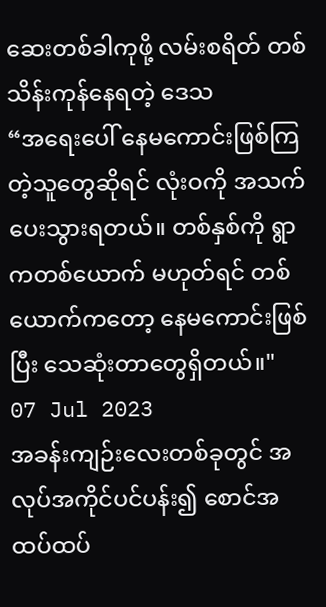ဆေးတစ်ခါကုဖို့ လမ်းစရိတ် တစ်သိန်းကုန်နေရတဲ့ ဒေသ
“အရေးပေါ် နေမကောင်းဖြစ်ကြတဲ့သူတွေဆိုရင် လုံးဝကို အသက်ပေးသွားရတယ်။ တစ်နှစ်ကို ရွာကတစ်ယောက် မဟုတ်ရင် တစ်ယောက်ကတော့ နေမကောင်းဖြစ်ပြီး သေဆုံးတာတွေရှိတယ်။"
07 Jul 2023
အခန်းကျဉ်းလေးတစ်ခုတွင် အလုပ်အကိုင်ပင်ပန်း၍ စောင်အထပ်ထပ်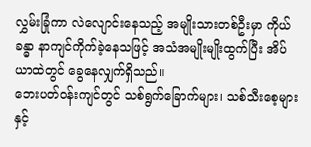လွှမ်းခြုံကာ လဲလျောင်းနေသည့် အမျိုးသားတစ်ဦးမှာ ကိုယ်ခန္ဓာ နာကျင်ကိုက်ခဲ့နေသဖြင့် အသံအမျိုးမျိုးထွက်ပြီး အိပ်ယာထဲတွင် ခွေနေလျှက်ရှိသည်။
ဘေးပတ်ဝန်းကျင်တွင် သစ်ရွက်ခြောက်များ၊ သစ်သီးစေ့များနှင့်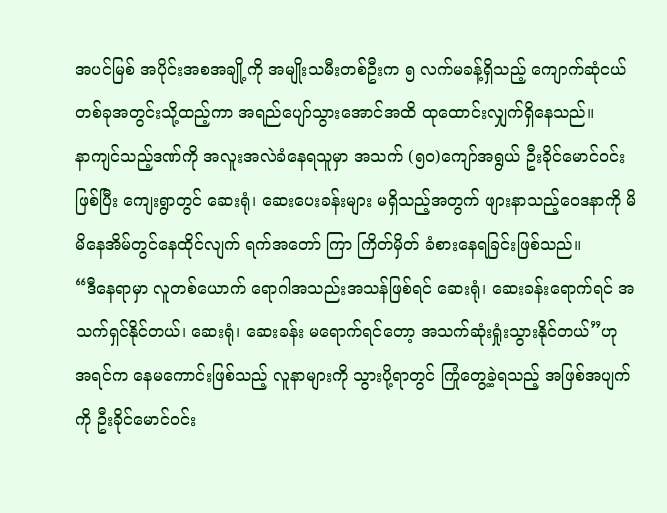အပင်မြစ် အပိုင်းအစအချို့ကို အမျိုးသမီးတစ်ဦးက ၅ လက်မခန့်ရှိသည့် ကျောက်ဆုံငယ်တစ်ခုအတွင်းသို့ထည့်ကာ အရည်ပျော်သွားအောင်အထိ ထုထောင်းလျှက်ရှိနေသည်။
နာကျင်သည့်ဒဏ်ကို အလူးအလဲခံနေရသူမှာ အသက် (၅၀)ကျော်အရွယ် ဦးခိုင်မောင်ဝင်းဖြစ်ပြီး ကျေးရွာတွင် ဆေးရုံ၊ ဆေးပေးခန်းများ မရှိသည့်အတွက် ဖျားနာသည့်ဝေဒနာကို မိမိနေအိမ်တွင်နေထိုင်လျက် ရက်အတော် ကြာ ကြိတ်မှိတ် ခံစားနေရခြင်းဖြစ်သည်။
“ဒီနေရာမှာ လူတစ်ယောက် ရောဂါအသည်းအသန်ဖြစ်ရင် ဆေးရုံ၊ ဆေးခန်းရောက်ရင် အသက်ရှင်နိုင်တယ်၊ ဆေးရုံ၊ ဆေးခန်း မရောက်ရင်တော့ အသက်ဆုံးရှုံးသွားနိုင်တယ်”ဟု အရင်က နေမကောင်းဖြစ်သည့် လူနာများကို သွားပို့ရာတွင် ကြုံတွေ့ခဲ့ရသည့် အဖြစ်အပျက်ကို ဦးခိုင်မောင်ဝင်း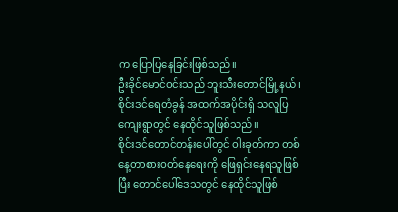က ပြောပြနေခြင်းဖြစ်သည်။
ဦးခိုင်မောင်ဝင်းသည် ဘူးသီးတောင်မြို့နယ်၊ စိုင်းဒင်ရေတံခွန် အထက်အပိုင်းရှိ သလူပြကျေးရွာတွင် နေထိုင်သူဖြစ်သည်။
စိုင်းဒင်တောင်တန်းပေါ်တွင် ဝါးခုတ်ကာ တစ်နေ့တာစားဝတ်နေရေးကို ဖြေရှင်းနေရသူဖြစ်ပြီး တောင်ပေါ်ဒေသတွင် နေထိုင်သူဖြစ်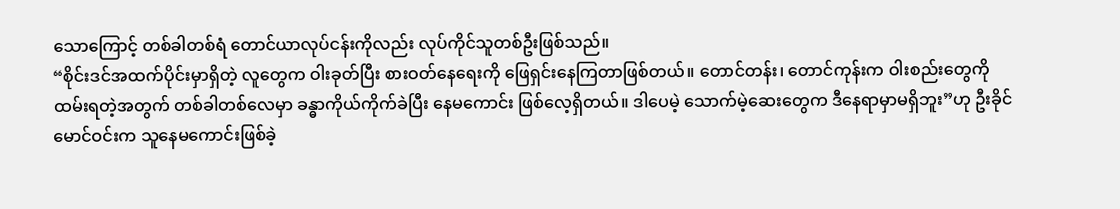သောကြောင့် တစ်ခါတစ်ရံ တောင်ယာလုပ်ငန်းကိုလည်း လုပ်ကိုင်သူတစ်ဦးဖြစ်သည်။
“စိုင်းဒင်အထက်ပိုင်းမှာရှိတဲ့ လူတွေက ဝါးခုတ်ပြီး စားဝတ်နေရေးကို ဖြေရှင်းနေကြတာဖြစ်တယ်။ တောင်တန်း၊ တောင်ကုန်းက ဝါးစည်းတွေကို ထမ်းရတဲ့အတွက် တစ်ခါတစ်လေမှာ ခန္ဓာကိုယ်ကိုက်ခဲပြီး နေမကောင်း ဖြစ်လေ့ရှိတယ်။ ဒါပေမဲ့ သောက်မဲ့ဆေးတွေက ဒီနေရာမှာမရှိဘူး”ဟု ဦးခိုင်မောင်ဝင်းက သူနေမကောင်းဖြစ်ခဲ့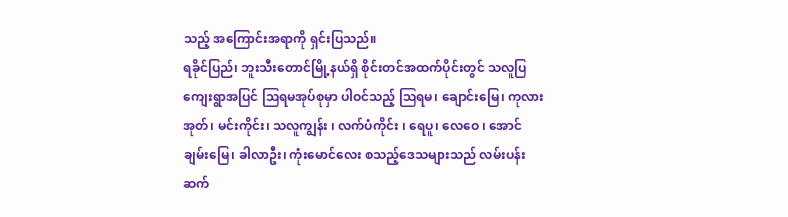သည့် အကြောင်းအရာကို ရှင်းပြသည်။
ရခိုင်ပြည်၊ ဘူးသီးတောင်မြို့နယ်ရှိ စိုင်းတင်အထက်ပိုင်းတွင် သလူပြကျေးရွာအပြင် ဩရမအုပ်စုမှာ ပါဝင်သည့် ဩရမ၊ ချောင်းမြေ၊ ကုလားအုတ်၊ မင်းကိုင်း၊ သလူကျွန်း ၊ လက်ပံကိုင်း ၊ ရေပူ၊ လေဝေ ၊ အောင်ချမ်းမြေ၊ ခါလာဦး၊ ကုံးမောင်လေး စသည့်ဒေသများသည် လမ်းပန်းဆက်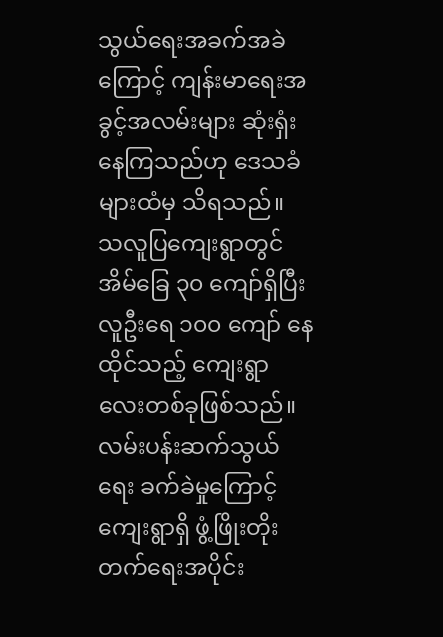သွယ်ရေးအခက်အခဲကြောင့် ကျန်းမာရေးအခွင့်အလမ်းများ ဆုံးရှံးနေကြသည်ဟု ဒေသခံများထံမှ သိရသည်။
သလူပြကျေးရွာတွင် အိမ်ခြေ ၃၀ ကျော်ရှိပြီး လူဦးရေ ၁၀၀ ကျော် နေထိုင်သည့် ကျေးရွာလေးတစ်ခုဖြစ်သည်။ လမ်းပန်းဆက်သွယ်ရေး ခက်ခဲမှုကြောင့် ကျေးရွာရှိ ဖွံ့ဖြိုးတိုးတက်ရေးအပိုင်း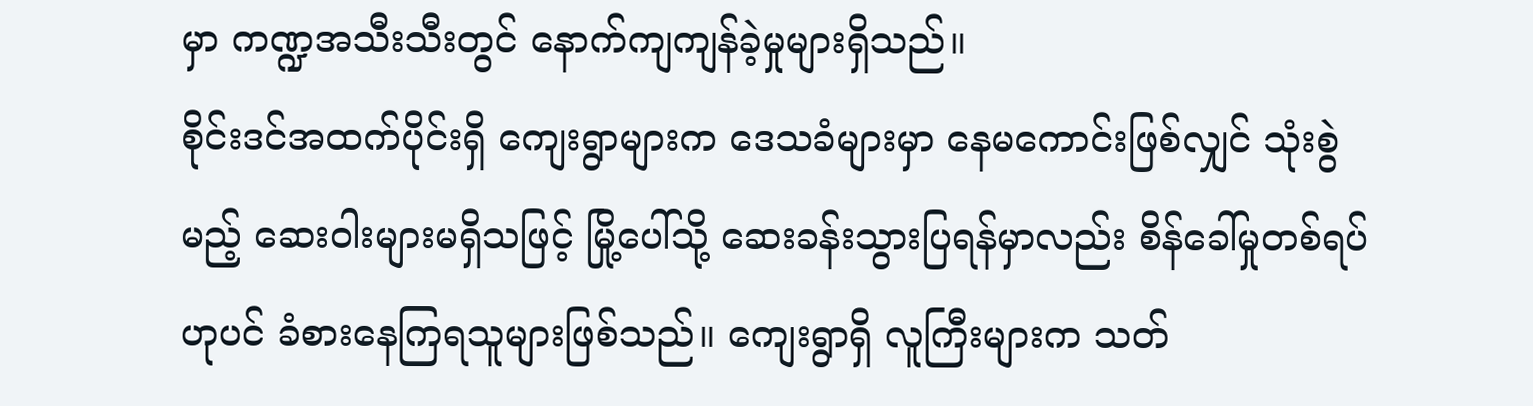မှာ ကဏ္ဍအသီးသီးတွင် နောက်ကျကျန်ခဲ့မှုများရှိသည်။
စိုင်းဒင်အထက်ပိုင်းရှိ ကျေးရွာများက ဒေသခံများမှာ နေမကောင်းဖြစ်လျှင် သုံးစွဲမည့် ဆေးဝါးများမရှိသဖြင့် မြို့ပေါ်သို့ ဆေးခန်းသွားပြရန်မှာလည်း စိန်ခေါ်မှုတစ်ရပ်ဟုပင် ခံစားနေကြရသူများဖြစ်သည်။ ကျေးရွာရှိ လူကြီးများက သတ်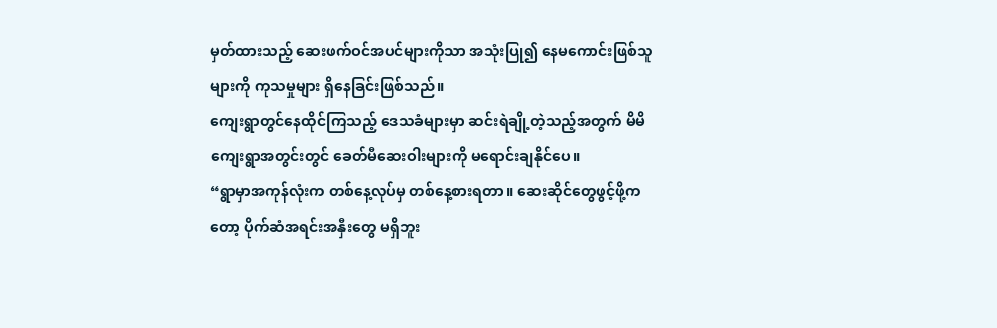မှတ်ထားသည့် ဆေးဖက်ဝင်အပင်များကိုသာ အသုံးပြု၍ နေမကောင်းဖြစ်သူများကို ကုသမှုများ ရှိနေခြင်းဖြစ်သည်။
ကျေးရွာတွင်နေထိုင်ကြသည့် ဒေသခံများမှာ ဆင်းရဲချို့တဲ့သည့်အတွက် မိမိကျေးရွာအတွင်းတွင် ခေတ်မီဆေးဝါးများကို မရောင်းချနိုင်ပေ။
“ရွာမှာအကုန်လုံးက တစ်နေ့လုပ်မှ တစ်နေ့စားရတာ။ ဆေးဆိုင်တွေဖွင့်ဖို့ကတော့ ပိုက်ဆံအရင်းအနှီးတွေ မရှိဘူး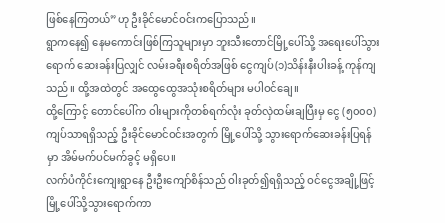ဖြစ်နေကြတယ်”ဟု ဦးခိုင်မောင်ဝင်းကပြောသည်။
ရွာကနေ၍ နေမကောင်းဖြစ်ကြသူများမှာ ဘူးသီးတောင်မြို့ပေါ်သို့ အရေးပေါ်သွားရောက် ဆေးခန်းပြလျှင် လမ်းခရီးစရိတ်အဖြစ် ငွေကျပ်(၁)သိန်းနီးပါးခန့် ကုန်ကျသည်။ ထို့အထဲတွင် အထွေထွေအသုံးစရိတ်များ မပါဝင်ချေ။
ထို့ကြောင့် တောင်ပေါ်က ဝါးများကိုတစ်ရက်လုံး ခုတ်လှဲထမ်းချပြီးမှ ငွေ (၅၀၀၀)ကျပ်သာရရှိသည့် ဦးခိုင်မောင်ဝင်းအတွက် မြို့ပေါ်သို့ သွားရောက်ဆေးခန်းပြရန်မှာ အိမ်မက်ပင်မက်ခွင့် မရှိပေ။
လက်ပံကိုင်းကျေးရွာနေ ဦးဦးကျော်စိန်သည် ဝါးခုတ်၍ရရှိသည့် ဝင်ငွေအချို့ဖြင့် မြို့ပေါ်သို့သွားရောက်ကာ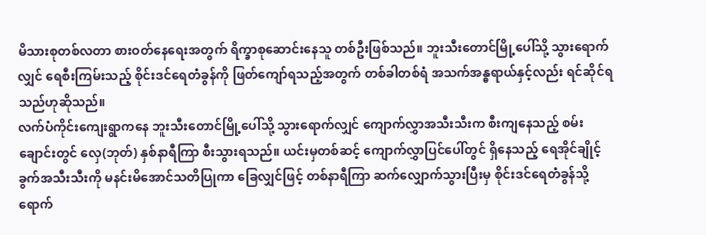မိသားစုတစ်လတာ စားဝတ်နေရေးအတွက် ရိက္ခာစုဆောင်းနေသူ တစ်ဦးဖြစ်သည်။ ဘူးသီးတောင်မြို့ပေါ်သို့ သွားရောက်လျှင် ရေစီးကြမ်းသည့် စိုင်းဒင်ရေတံခွန်ကို ဖြတ်ကျော်ရသည့်အတွက် တစ်ခါတစ်ရံ အသက်အန္ဓရာယ်နှင့်လည်း ရင်ဆိုင်ရသည်ဟုဆိုသည်။
လက်ပံကိုင်းကျေးရွာကနေ ဘူးသီးတောင်မြို့ပေါ်သို့ သွားရောက်လျှင် ကျောက်လွှာအသီးသီးက စီးကျနေသည့် စမ်းချောင်းတွင် လှေ(ဘုတ်) နှစ်နာရီကြာ စီးသွားရသည်။ ယင်းမှတစ်ဆင့် ကျောက်လွှာပြင်ပေါ်တွင် ရှိနေသည့် ရေအိုင်ချိုင့်ခွက်အသီးသီးကို မနင်းမိအောင်သတိပြုကာ ခြေလျှင်ဖြင့် တစ်နာရီကြာ ဆက်လျှောက်သွားပြီးမှ စိုင်းဒင်ရေတံခွန်သို့ ရောက်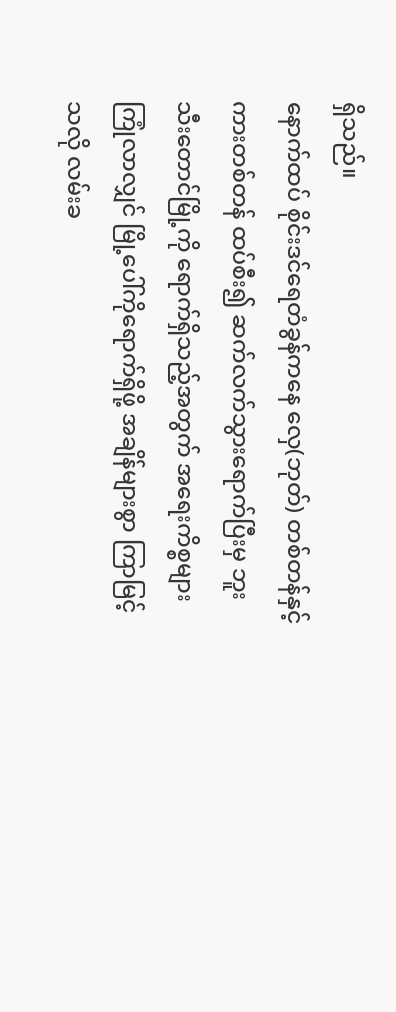ရှိသည်။
နောက်ထပ် စိုင်းဒင်ရေတံခွန်ကနေ လှေ(ဘုတ်) တစ်တန်နှင့် ကားတစ်တန် ထပ်စီး၍ ဆက်လက်သွားရောက်ပြီးမှ ဘူးသီးတောင်မြို့ကို ရောက်ရှိသည့်အတွက် အရေးကိစ္စများကြုံလာလျှင် မြို့ပေါ်ကိုရောက်ရှိဖို့ အချိန်များစွာ ကြာမြင့်သလို လမ်းခ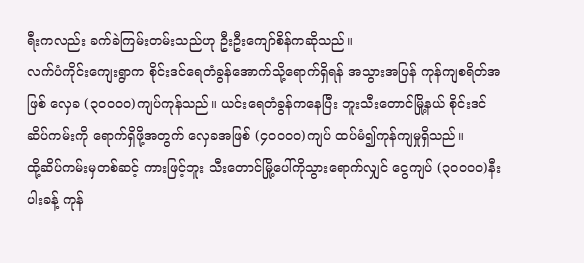ရီးကလည်း ခက်ခဲကြမ်းတမ်းသည်ဟု ဦးဦးကျော်စိန်ကဆိုသည်။
လက်ပံကိုင်းကျေးရွာက စိုင်းဒင်ရေတံခွန်အောက်သို့ရောက်ရှိရန် အသွားအပြန် ကုန်ကျစရိတ်အဖြစ် လှေခ (၃၀၀၀၀)ကျပ်ကုန်သည်။ ယင်းရေတံခွန်ကနေပြီး ဘူးသီးတောင်မြို့နယ် စိုင်းဒင်ဆိပ်ကမ်းကို ရောက်ရှိဖို့အတွက် လှေခအဖြစ် (၄၀၀၀၀)ကျပ် ထပ်မံ၍ကုန်ကျမှုရှိသည်။
ထို့ဆိပ်ကမ်းမှတစ်ဆင့် ကားဖြင့်ဘူး သီးတောင်မြို့ပေါ်ကိုသွားရောက်လျှင် ငွေကျပ် (၃၀၀၀၀)နီးပါးခန့် ကုန်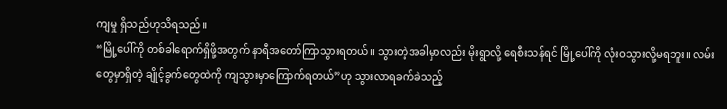ကျမှု ရှိသည်ဟုသိရသည်။
“မြို့ပေါ်ကို တစ်ခါရောက်ရှိဖို့အတွက် နာရီအတော်ကြာသွားရတယ်။ သွားတဲ့အခါမှာလည်း မိုးရွာလို့ ရေစီးသန်ရင် မြို့ပေါ်ကို လုံးဝသွားလို့မရဘူး။ လမ်းတွေမှာရှိတဲ့ ချိုင့်ခွက်တွေထဲကို ကျသွားမှာကြောက်ရတယ်”ဟု သွားလာရခက်ခဲသည့်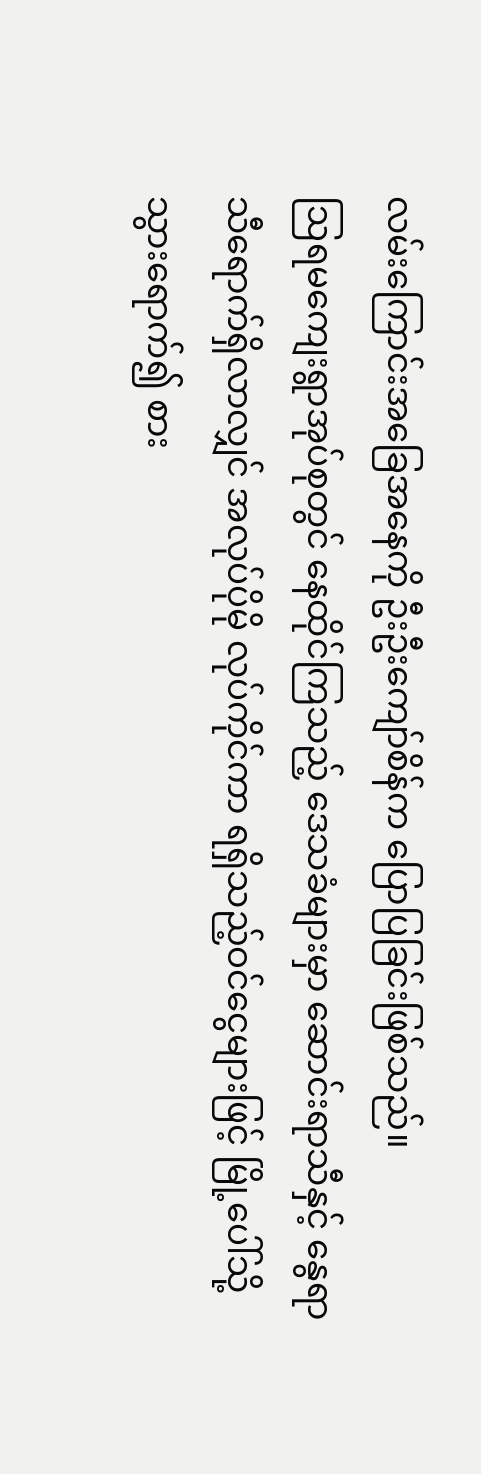လမ်းကြောင်းအခြေအနေကို ဦးဦးကျော်စိန်က ပြောပြခြင်းဖြစ်သည်။
ဩရမကျေးရွာအုပ်စုတွင် နေထိုင်ကြသည့် ဒေသခံများမှာ ဆောင်းရာသီနှင့် နွေရာသီရောက်ရှိလာလျှင် အလုပ်ပိုမို လုပ်ကိုင်ကာ ရရှိသည့်ဝင်ငွေများဖြင့် မြို့ပေါ်သို့သွားရောက်၍ စား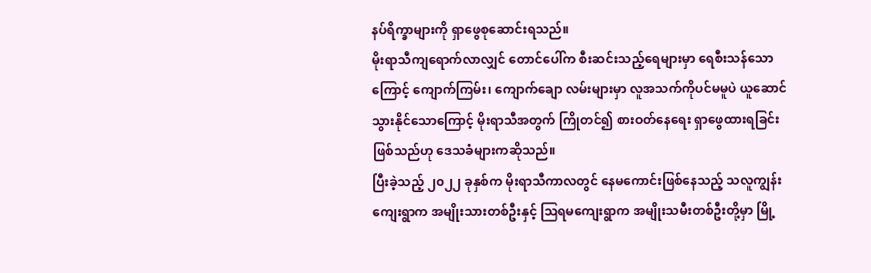နပ်ရိက္ခာများကို ရှာဖွေစုဆောင်းရသည်။
မိုးရာသီကျရောက်လာလျှင် တောင်ပေါ်က စီးဆင်းသည့်ရေများမှာ ရေစီးသန်သောကြောင့် ကျောက်ကြမ်း၊ ကျောက်ချော လမ်းများမှာ လူအသက်ကိုပင်မမူပဲ ယူဆောင်သွားနိုင်သောကြောင့် မိုးရာသီအတွက် ကြိုတင်၍ စားဝတ်နေရေး ရှာဖွေထားရခြင်းဖြစ်သည်ဟု ဒေသခံများကဆိုသည်။
ပြီးခဲ့သည့် ၂၀၂၂ ခုနှစ်က မိုးရာသီကာလတွင် နေမကောင်းဖြစ်နေသည့် သလူကျွန်းကျေးရွာက အမျိုးသားတစ်ဦးနှင့် ဩရမကျေးရွာက အမျိုးသမီးတစ်ဦးတို့မှာ မြို့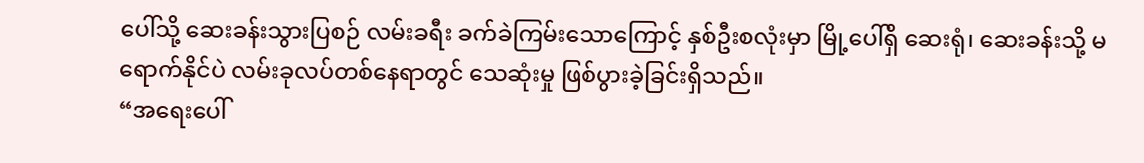ပေါ်သို့ ဆေးခန်းသွားပြစဉ် လမ်းခရီး ခက်ခဲကြမ်းသောကြောင့် နှစ်ဦးစလုံးမှာ မြို့ပေါ်ရှိ ဆေးရုံ၊ ဆေးခန်းသို့ မရောက်နိုင်ပဲ လမ်းခုလပ်တစ်နေရာတွင် သေဆုံးမှု ဖြစ်ပွားခဲ့ခြင်းရှိသည်။
“အရေးပေါ်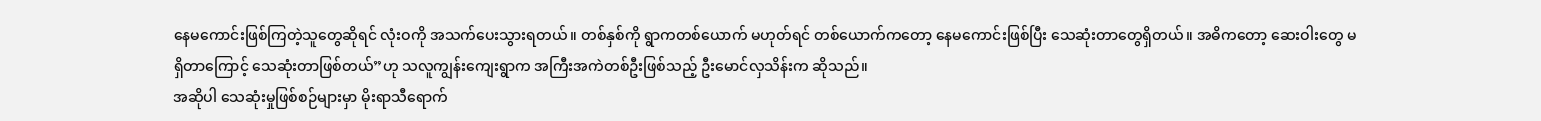နေမကောင်းဖြစ်ကြတဲ့သူတွေဆိုရင် လုံးဝကို အသက်ပေးသွားရတယ်။ တစ်နှစ်ကို ရွာကတစ်ယောက် မဟုတ်ရင် တစ်ယောက်ကတော့ နေမကောင်းဖြစ်ပြီး သေဆုံးတာတွေရှိတယ်။ အဓိကတော့ ဆေးဝါးတွေ မရှိတာကြောင့် သေဆုံးတာဖြစ်တယ်”ဟု သလူကျွန်းကျေးရွာက အကြီးအကဲတစ်ဦးဖြစ်သည့် ဦးမောင်လှသိန်းက ဆိုသည်။
အဆိုပါ သေဆုံးမှုဖြစ်စဉ်များမှာ မိုးရာသီရောက်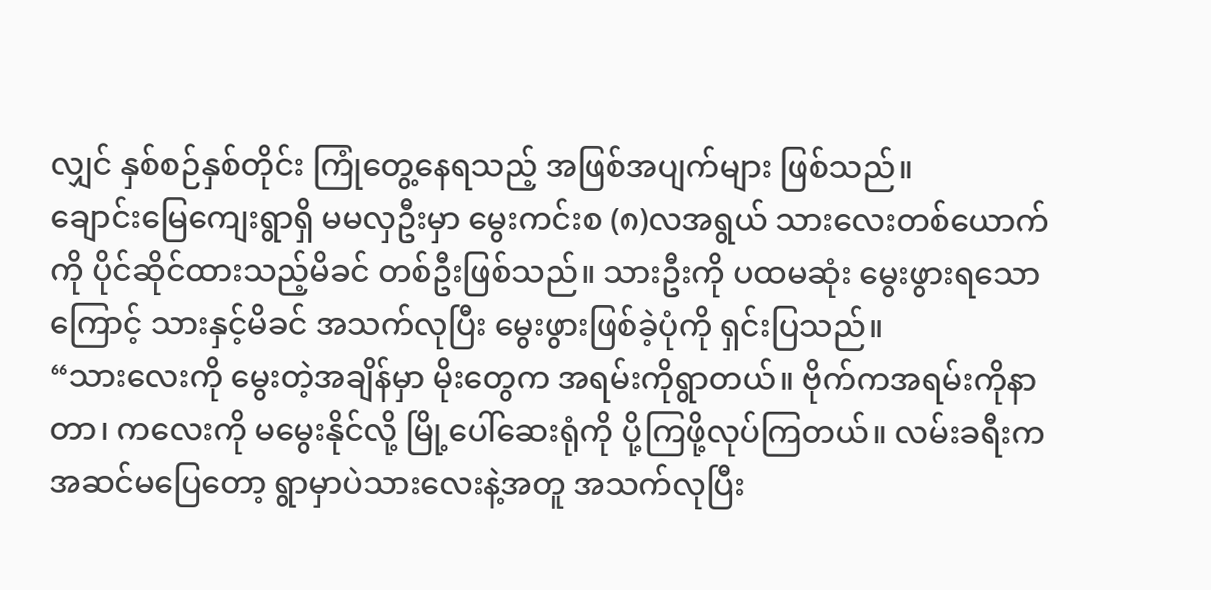လျှင် နှစ်စဉ်နှစ်တိုင်း ကြုံတွေ့နေရသည့် အဖြစ်အပျက်များ ဖြစ်သည်။
ချောင်းမြေကျေးရွာရှိ မမလှဦးမှာ မွေးကင်းစ (၈)လအရွယ် သားလေးတစ်ယောက်ကို ပိုင်ဆိုင်ထားသည့်မိခင် တစ်ဦးဖြစ်သည်။ သားဦးကို ပထမဆုံး မွေးဖွားရသောကြောင့် သားနှင့်မိခင် အသက်လုပြီး မွေးဖွားဖြစ်ခဲ့ပုံကို ရှင်းပြသည်။
“သားလေးကို မွေးတဲ့အချိန်မှာ မိုးတွေက အရမ်းကိုရွာတယ်။ ဗိုက်ကအရမ်းကိုနာတာ၊ ကလေးကို မမွေးနိုင်လို့ မြို့ပေါ်ဆေးရုံကို ပို့ကြဖို့လုပ်ကြတယ်။ လမ်းခရီးက အဆင်မပြေတော့ ရွာမှာပဲသားလေးနဲ့အတူ အသက်လုပြီး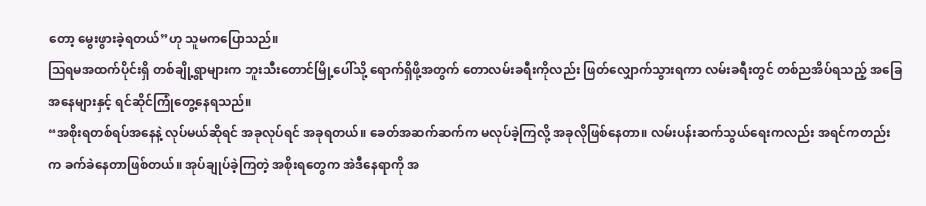တော့ မွေးဖွားခဲ့ရတယ်”ဟု သူမကပြောသည်။
ဩရမအထက်ပိုင်းရှိ တစ်ချို့ရွာများက ဘူးသီးတောင်မြို့ပေါ်သို့ ရောက်ရှိဖို့အတွက် တောလမ်းခရီးကိုလည်း ဖြတ်လျှောက်သွားရကာ လမ်းခရီးတွင် တစ်ညအိပ်ရသည့် အခြေအနေများနှင့် ရင်ဆိုင်ကြုံတွေ့နေရသည်။
“အစိုးရတစ်ရပ်အနေနဲ့ လုပ်မယ်ဆိုရင် အခုလုပ်ရင် အခုရတယ်။ ခေတ်အဆက်ဆက်က မလုပ်ခဲ့ကြလို့ အခုလိုဖြစ်နေတာ။ လမ်းပန်းဆက်သွယ်ရေးကလည်း အရင်ကတည်းက ခက်ခဲနေတာဖြစ်တယ်။ အုပ်ချုပ်ခဲ့ကြတဲ့ အစိုးရတွေက အဲဒီနေရာကို အ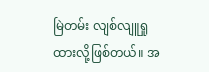မြဲတမ်း လျစ်လျူရှုထားလို့ဖြစ်တယ်။ အ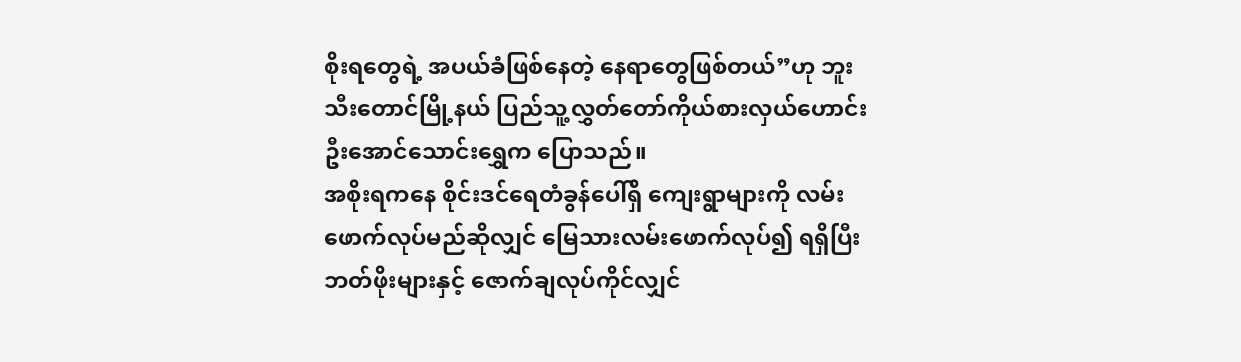စိုးရတွေရဲ့ အပယ်ခံဖြစ်နေတဲ့ နေရာတွေဖြစ်တယ်”ဟု ဘူးသီးတောင်မြို့နယ် ပြည်သူ့လွှတ်တော်ကိုယ်စားလှယ်ဟောင်း ဦးအောင်သောင်းရွှေက ပြောသည်။
အစိုးရကနေ စိုင်းဒင်ရေတံခွန်ပေါ်ရှိ ကျေးရွာများကို လမ်းဖောက်လုပ်မည်ဆိုလျှင် မြေသားလမ်းဖောက်လုပ်၍ ရရှိပြီး ဘတ်ဖိုးများနှင့် ဇောက်ချလုပ်ကိုင်လျှင်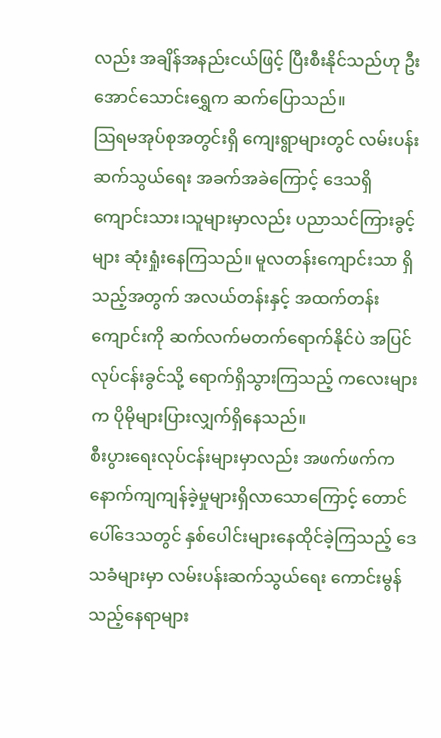လည်း အချိန်အနည်းငယ်ဖြင့် ပြီးစီးနိုင်သည်ဟု ဦးအောင်သောင်းရွှေက ဆက်ပြောသည်။
ဩရမအုပ်စုအတွင်းရှိ ကျေးရွာများတွင် လမ်းပန်းဆက်သွယ်ရေး အခက်အခဲကြောင့် ဒေသရှိ ကျောင်းသား၊သူများမှာလည်း ပညာသင်ကြားခွင့်များ ဆုံးရှုံးနေကြသည်။ မူလတန်းကျောင်းသာ ရှိသည့်အတွက် အလယ်တန်းနှင့် အထက်တန်းကျောင်းကို ဆက်လက်မတက်ရောက်နိုင်ပဲ အပြင်လုပ်ငန်းခွင်သို့ ရောက်ရှိသွားကြသည့် ကလေးများက ပိုမိုများပြားလျှက်ရှိနေသည်။
စီးပွားရေးလုပ်ငန်းများမှာလည်း အဖက်ဖက်က နောက်ကျကျန်ခဲ့မှုများရှိလာသောကြောင့် တောင်ပေါ်ဒေသတွင် နှစ်ပေါင်းများနေထိုင်ခဲ့ကြသည့် ဒေသခံများမှာ လမ်းပန်းဆက်သွယ်ရေး ကောင်းမွန်သည့်နေရာများ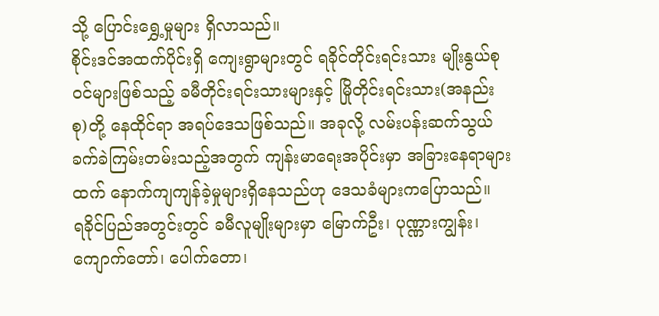သို့ ပြောင်းရွှေ့မှုများ ရှိလာသည်။
စိုင်းဒင်အထက်ပိုင်းရှိ ကျေးရွာများတွင် ရခိုင်တိုင်းရင်းသား မျိုးနွယ်စုဝင်များဖြစ်သည့် ခမီတိုင်းရင်းသားများနှင့် မြိုတိုင်းရင်းသား(အနည်းစု)တို့ နေထိုင်ရာ အရပ်ဒေသဖြစ်သည်။ အခုလို့ လမ်းပန်းဆက်သွယ် ခက်ခဲကြမ်းတမ်းသည့်အတွက် ကျန်းမာရေးအပိုင်းမှာ အခြားနေရာများထက် နောက်ကျကျန်ခဲ့မှုများရှိနေသည်ဟု ဒေသခံများကပြောသည်။
ရခိုင်ပြည်အတွင်းတွင် ခမီလူမျိုးများမှာ မြောက်ဦး၊ ပုဏ္ဏားကျွန်း၊ ကျောက်တော်၊ ပေါက်တော၊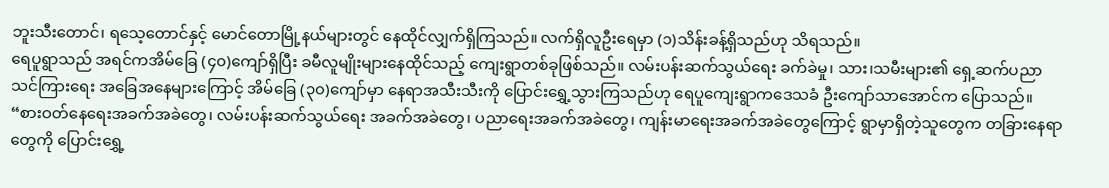ဘူးသီးတောင်၊ ရသေ့တောင်နှင့် မောင်တောမြို့နယ်များတွင် နေထိုင်လျှက်ရှိကြသည်။ လက်ရှိလူဦးရေမှာ (၁)သိန်းခန့်ရှိသည်ဟု သိရသည်။
ရေပူရွာသည် အရင်ကအိမ်ခြေ (၄၀)ကျော်ရှိပြီး ခမီလူမျိုးများနေထိုင်သည့် ကျေးရွာတစ်ခုဖြစ်သည်။ လမ်းပန်းဆက်သွယ်ရေး ခက်ခဲမှု၊ သား၊သမီးများ၏ ရှေ့ဆက်ပညာသင်ကြားရေး အခြေအနေများကြောင့် အိမ်ခြေ (၃၀)ကျော်မှာ နေရာအသီးသီးကို ပြောင်းရွှေ့သွားကြသည်ဟု ရေပူကျေးရွာကဒေသခံ ဦးကျော်သာအောင်က ပြောသည်။
“စားဝတ်နေရေးအခက်အခဲတွေ၊ လမ်းပန်းဆက်သွယ်ရေး အခက်အခဲတွေ၊ ပညာရေးအခက်အခဲတွေ၊ ကျန်းမာရေးအခက်အခဲတွေကြောင့် ရွာမှာရှိတဲ့သူတွေက တခြားနေရာတွေကို ပြောင်းရွှေ့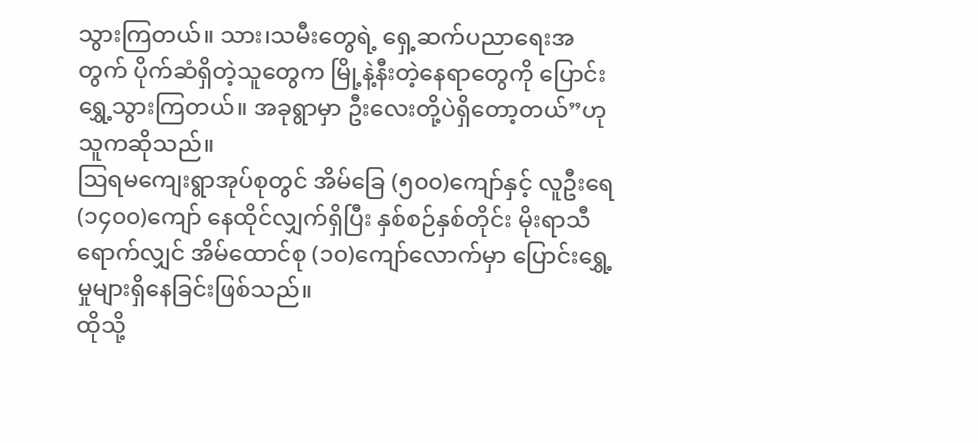သွားကြတယ်။ သား၊သမီးတွေရဲ့ ရှေ့ဆက်ပညာရေးအတွက် ပိုက်ဆံရှိတဲ့သူတွေက မြို့နဲ့နီးတဲ့နေရာတွေကို ပြောင်းရွှေ့သွားကြတယ်။ အခုရွာမှာ ဦးလေးတို့ပဲရှိတော့တယ်”ဟု သူကဆိုသည်။
ဩရမကျေးရွာအုပ်စုတွင် အိမ်ခြေ (၅၀၀)ကျော်နှင့် လူဦးရေ (၁၄၀၀)ကျော် နေထိုင်လျှက်ရှိပြီး နှစ်စဉ်နှစ်တိုင်း မိုးရာသီရောက်လျှင် အိမ်ထောင်စု (၁၀)ကျော်လောက်မှာ ပြောင်းရွှေ့မှုများရှိနေခြင်းဖြစ်သည်။
ထိုသို့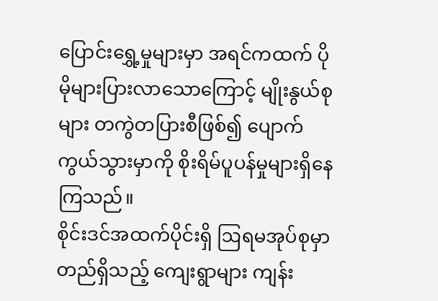ပြောင်းရွှေ့မှုများမှာ အရင်ကထက် ပိုမိုများပြားလာသောကြောင့် မျိုးနွယ်စုများ တကွဲတပြားစီဖြစ်၍ ပျောက်ကွယ်သွားမှာကို စိုးရိမ်ပူပန်မှုများရှိနေကြသည်။
စိုင်းဒင်အထက်ပိုင်းရှိ ဩရမအုပ်စုမှာတည်ရှိသည့် ကျေးရွာများ ကျန်း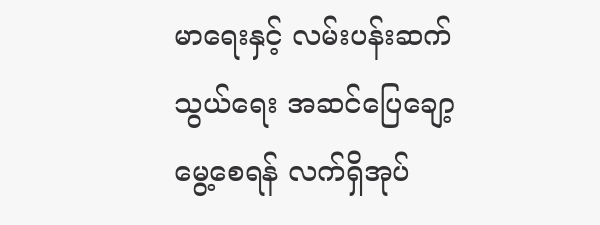မာရေးနှင့် လမ်းပန်းဆက်သွယ်ရေး အဆင်ပြေချော့မွေ့စေရန် လက်ရှိအုပ်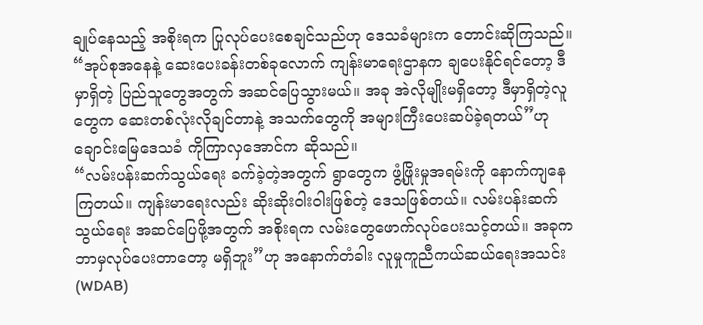ချုပ်နေသည့် အစိုးရက ပြုလုပ်ပေးစေချင်သည်ဟု ဒေသခံများက တောင်းဆိုကြသည်။
“အုပ်စုအနေနဲ့ ဆေးပေးခန်းတစ်ခုလောက် ကျန်းမာရေးဌာနက ချပေးနိုင်ရင်တော့ ဒီမှာရှိတဲ့ ပြည်သူတွေအတွက် အဆင်ပြေသွားမယ်။ အခု အဲလိုမျိုးမရှိတော့ ဒီမှာရှိတဲ့လူတွေက ဆေးတစ်လုံးလိုချင်တာနဲ့ အသက်တွေကို အများကြီးပေးဆပ်ခဲ့ရတယ်”ဟု ချောင်းမြေဒေသခံ ကိုကြာလှအောင်က ဆိုသည်။
“လမ်းပန်းဆက်သွယ်ရေး ခက်ခဲ့တဲ့အတွက် ရွာတွေက ဖွံ့ဖြိုးမှုအရမ်းကို နောက်ကျနေကြတယ်။ ကျန်းမာရေးလည်း ဆိုးဆိုးဝါးဝါးဖြစ်တဲ့ ဒေသဖြစ်တယ်။ လမ်းပန်းဆက်သွယ်ရေး အဆင်ပြေဖို့အတွက် အစိုးရက လမ်းတွေဖောက်လုပ်ပေးသင့်တယ်။ အခုက ဘာမှလုပ်ပေးတာတော့ မရှိဘူး”ဟု အနောက်တံခါး လူမှုကူညီကယ်ဆယ်ရေးအသင်း(WDAB)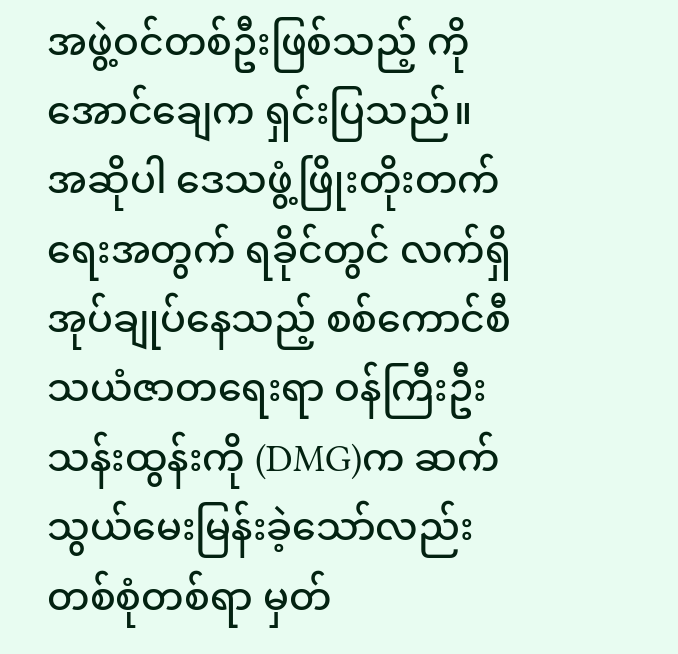အဖွဲ့ဝင်တစ်ဦးဖြစ်သည့် ကိုအောင်ချေက ရှင်းပြသည်။
အဆိုပါ ဒေသဖွံ့ဖြိုးတိုးတက်ရေးအတွက် ရခိုင်တွင် လက်ရှိအုပ်ချုပ်နေသည့် စစ်ကောင်စီ သယံဇာတရေးရာ ဝန်ကြီးဦးသန်းထွန်းကို (DMG)က ဆက်သွယ်မေးမြန်းခဲ့သော်လည်း တစ်စုံတစ်ရာ မှတ်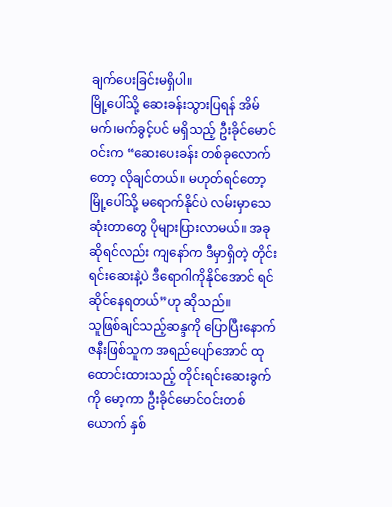ချက်ပေးခြင်းမရှိပါ။
မြို့ပေါ်သို့ ဆေးခန်းသွားပြရန် အိမ်မက်၊မက်ခွင့်ပင် မရှိသည့် ဦးခိုင်မောင်ဝင်းက “ဆေးပေးခန်း တစ်ခုလောက်တော့ လိုချင်တယ်။ မဟုတ်ရင်တော့ မြို့ပေါ်သို့ မရောက်နိုင်ပဲ လမ်းမှာသေဆုံးတာတွေ ပိုများပြားလာမယ်။ အခုဆိုရင်လည်း ကျနော်က ဒီမှာရှိတဲ့ တိုင်းရင်းဆေးနဲ့ပဲ ဒီရောဂါကိုနိုင်အောင် ရင်ဆိုင်နေရတယ်”ဟု ဆိုသည်။
သူဖြစ်ချင်သည့်ဆန္ဒကို ပြောပြီးနောက် ဇနီးဖြစ်သူက အရည်ပျော်အောင် ထုထောင်းထားသည့် တိုင်းရင်းဆေးခွက်ကို မော့ကာ ဦးခိုင်မောင်ဝင်းတစ်ယောက် နှစ်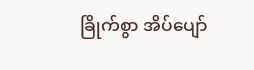ခြိုက်စွာ အိပ်ပျော်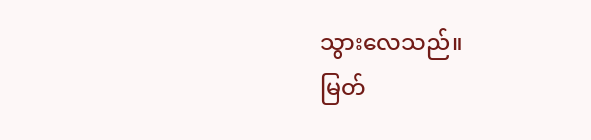သွားလေသည်။
မြတ်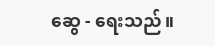ဆွေ - ရေးသည်။